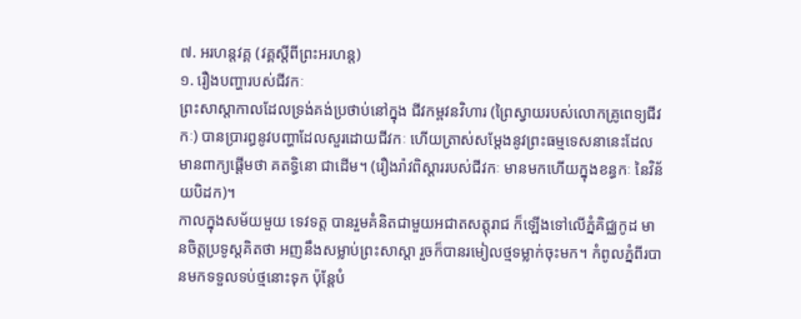៧. អរហន្តវគ្គ (វគ្គស្តីពីព្រះអរហន្ត)
១. រឿងបញ្ហារបស់ជីវកៈ
ព្រះសាស្តាកាលដែលទ្រង់គង់ប្រថាប់នៅក្នុង ជីវកម្ពវនវិហារ (ព្រៃស្វាយរបស់លោកគ្រូពេទ្យជីវកៈ) បានប្រារព្ធនូវបញ្ហាដែលសួរដោយជីវកៈ ហើយត្រាស់សម្ដែងនូវព្រះធម្មទេសនានេះដែលមានពាក្យផ្ដើមថា គតទ្ធិនោ ជាដើម។ (រឿងរ៉ាវពិស្ដាររបស់ជីវកៈ មានមកហើយក្នុងខន្ធកៈ នៃវិន័យបិដក)។
កាលក្នុងសម័យមួយ ទេវទត្ត បានរួមគំនិតជាមួយអជាតសត្តុរាជ ក៏ឡើងទៅលើភ្នំគិជ្ឈកូដ មានចិត្តប្រទូស្តគិតថា អញនឹងសម្លាប់ព្រះសាស្តា រួចក៏បានរមៀលថ្មទម្លាក់ចុះមក។ កំពូលភ្នំពីរបានមកទទួលទប់ថ្មនោះទុក ប៉ុន្តែបំ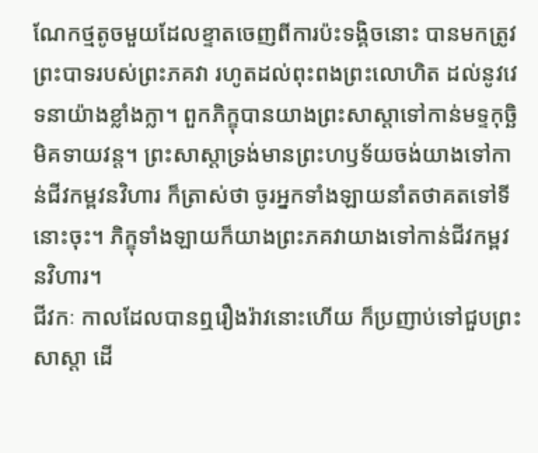ណែកថ្មតូចមួយដែលខ្ទាតចេញពីការប៉ះទង្គិចនោះ បានមកត្រូវព្រះបាទរបស់ព្រះភគវា រហូតដល់ពុះពងព្រះលោហិត ដល់នូវវេទនាយ៉ាងខ្លាំងក្លា។ ពួកភិក្ខុបានយាងព្រះសាស្តាទៅកាន់មទ្ទកុច្ឆិមិគទាយវន្ត។ ព្រះសាស្តាទ្រង់មានព្រះហឫទ័យចង់យាងទៅកាន់ជីវកម្ពវនវិហារ ក៏ត្រាស់ថា ចូរអ្នកទាំងឡាយនាំតថាគតទៅទីនោះចុះ។ ភិក្ខុទាំងឡាយក៏យាងព្រះភគវាយាងទៅកាន់ជីវកម្ពវនវិហារ។
ជីវកៈ កាលដែលបានឮរឿងរ៉ាវនោះហើយ ក៏ប្រញាប់ទៅជួបព្រះសាស្តា ដើ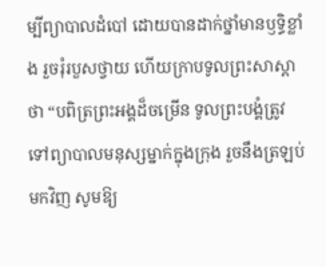ម្បីព្យាបាលដំបៅ ដោយបានដាក់ថ្នាំមានឫទ្ធិខ្លាំង រួចរុំរបួសថ្វាយ ហើយក្រាបទូលព្រះសាស្តាថា “បពិត្រព្រះអង្គដ៏ចម្រើន ទូលព្រះបង្គំត្រូវទៅព្យាបាលមនុស្សម្នាក់ក្នុងក្រុង រួចនឹងត្រឡប់មកវិញ សូមឱ្យ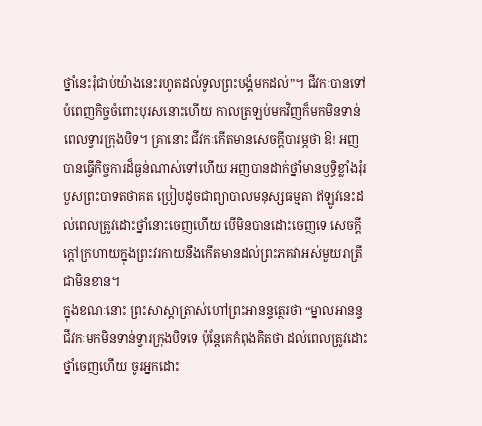ថ្នាំនេះរុំជាប់យ៉ាងនេះរហូតដល់ទូលព្រះបង្គំមកដល់”។ ជីវកៈបានទៅបំពេញកិច្ចចំពោះបុរសនោះហើយ កាលត្រឡប់មកវិញក៏មកមិនទាន់ពេលទ្វារក្រុងបិទ។ គ្រានោះ ជីវកៈកើតមានសេចក្ដីបារម្ភថា ឱ! អញបានធ្វើកិច្ចការដ៏ធ្ងន់ណាស់ទៅហើយ អញបានដាក់ថ្នាំមានឫទ្ធិខ្លាំងរុំរបួសព្រះបាទតថាគត ប្រៀបដូចជាព្យាបាលមនុស្សធម្មតា ឥឡូវនេះដល់ពេលត្រូវដោះថ្នាំនោះចេញហើយ បើមិនបានដោះចេញទេ សេចក្ដីក្តៅក្រហាយក្នុងព្រះវរកាយនឹងកើតមានដល់ព្រះភគវាអស់មួយរាត្រីជាមិនខាន។
ក្នុងខណៈនោះ ព្រះសាស្តាត្រាស់ហៅព្រះអានន្ទត្ថេរថា “ម្នាលអានន្ទ ជីវកៈមកមិនទាន់ទ្វារក្រុងបិទទេ ប៉ុន្តែគេកំពុងគិតថា ដល់ពេលត្រូវដោះថ្នាំចេញហើយ ចូរអ្នកដោះ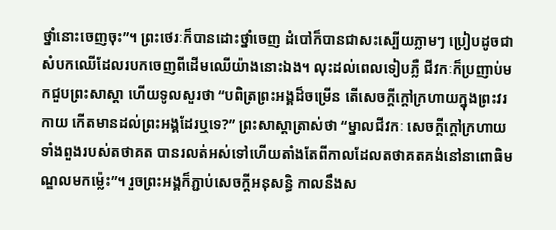ថ្នាំនោះចេញចុះ”។ ព្រះថេរៈក៏បានដោះថ្នាំចេញ ដំបៅក៏បានជាសះស្បើយភ្លាមៗ ប្រៀបដូចជាសំបកឈើដែលរបកចេញពីដើមឈើយ៉ាងនោះឯង។ លុះដល់ពេលទៀបភ្លឺ ជីវកៈក៏ប្រញាប់មកជួបព្រះសាស្តា ហើយទូលសួរថា “បពិត្រព្រះអង្គដ៏ចម្រើន តើសេចក្ដីក្ដៅក្រហាយក្នុងព្រះវរកាយ កើតមានដល់ព្រះអង្គដែរឬទេ?” ព្រះសាស្តាត្រាស់ថា “ម្នាលជីវកៈ សេចក្ដីក្ដៅក្រហាយទាំងពួងរបស់តថាគត បានរលត់អស់ទៅហើយតាំងតែពីកាលដែលតថាគតគង់នៅនាពោធិមណ្ឌលមកម្ល៉េះ”។ រួចព្រះអង្គក៏ភ្ជាប់សេចក្ដីអនុសន្ធិ កាលនឹងស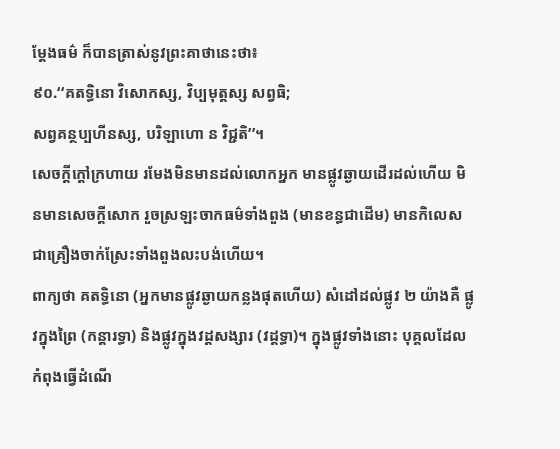ម្ដែងធម៌ ក៏បានត្រាស់នូវព្រះគាថានេះថា៖
៩០.‘‘គតទ្ធិនោ វិសោកស្ស, វិប្បមុត្តស្ស សព្វធិ;
សព្វគន្ថប្បហីនស្ស, បរិឡាហោ ន វិជ្ជតិ’’។
សេចក្តីក្តៅក្រហាយ រមែងមិនមានដល់លោកអ្នក មានផ្លូវឆ្ងាយដើរដល់ហើយ មិនមានសេចក្តីសោក រួចស្រឡះចាកធម៌ទាំងពួង (មានខន្ធជាដើម) មានកិលេសជាគ្រឿងចាក់ស្រែះទាំងពួងលះបង់ហើយ។
ពាក្យថា គតទ្ធិនោ (អ្នកមានផ្លូវឆ្ងាយកន្លងផុតហើយ) សំដៅដល់ផ្លូវ ២ យ៉ាងគឺ ផ្លូវក្នុងព្រៃ (កន្តារទ្ធា) និងផ្លូវក្នុងវដ្តសង្សារ (វដ្ដទ្ធា)។ ក្នុងផ្លូវទាំងនោះ បុគ្គលដែលកំពុងធ្វើដំណើ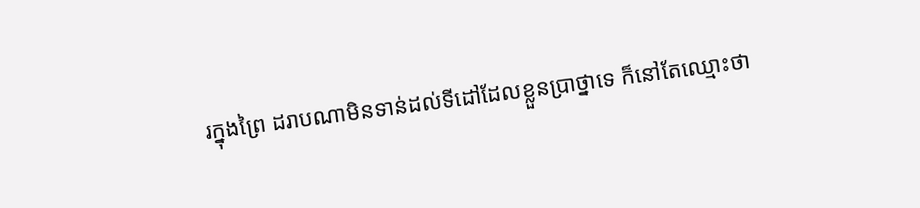រក្នុងព្រៃ ដរាបណាមិនទាន់ដល់ទីដៅដែលខ្លួនប្រាថ្នាទេ ក៏នៅតែឈ្មោះថា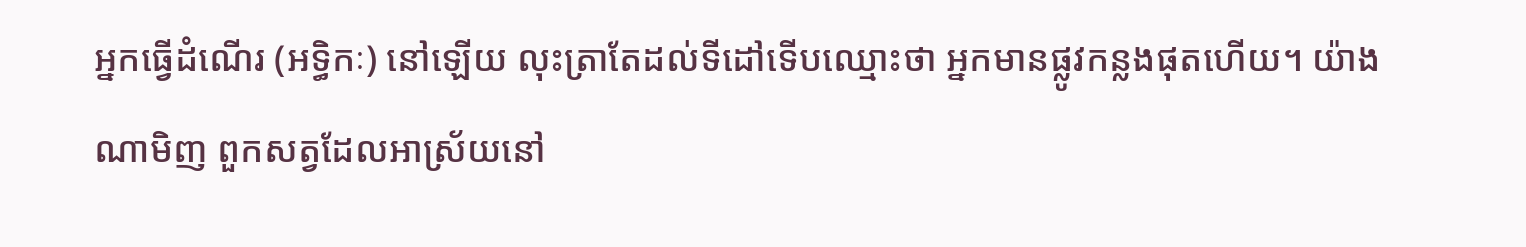អ្នកធ្វើដំណើរ (អទ្ធិកៈ) នៅឡើយ លុះត្រាតែដល់ទីដៅទើបឈ្មោះថា អ្នកមានផ្លូវកន្លងផុតហើយ។ យ៉ាងណាមិញ ពួកសត្វដែលអាស្រ័យនៅ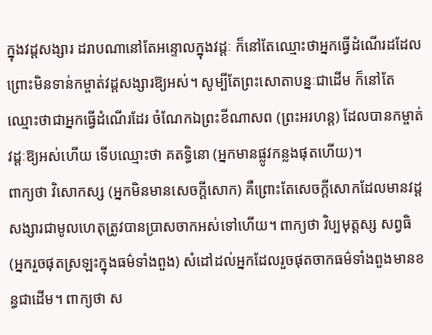ក្នុងវដ្តសង្សារ ដរាបណានៅតែអន្ទោលក្នុងវដ្តៈ ក៏នៅតែឈ្មោះថាអ្នកធ្វើដំណើរដដែល ព្រោះមិនទាន់កម្ចាត់វដ្តសង្សារឱ្យអស់។ សូម្បីតែព្រះសោតាបន្នៈជាដើម ក៏នៅតែឈ្មោះថាជាអ្នកធ្វើដំណើរដែរ ចំណែកឯព្រះខីណាសព (ព្រះអរហន្ត) ដែលបានកម្ចាត់វដ្តៈឱ្យអស់ហើយ ទើបឈ្មោះថា គតទ្ធិនោ (អ្នកមានផ្លូវកន្លងផុតហើយ)។
ពាក្យថា វិសោកស្ស (អ្នកមិនមានសេចក្ដីសោក) គឺព្រោះតែសេចក្ដីសោកដែលមានវដ្តសង្សារជាមូលហេតុត្រូវបានប្រាសចាកអស់ទៅហើយ។ ពាក្យថា វិប្បមុត្តស្ស សព្វធិ (អ្នករួចផុតស្រឡះក្នុងធម៌ទាំងពួង) សំដៅដល់អ្នកដែលរួចផុតចាកធម៌ទាំងពួងមានខន្ធជាដើម។ ពាក្យថា ស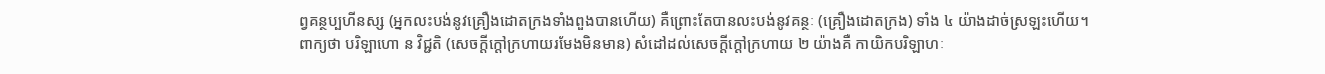ព្វគន្ថប្បហីនស្ស (អ្នកលះបង់នូវគ្រឿងដោតក្រងទាំងពួងបានហើយ) គឺព្រោះតែបានលះបង់នូវគន្ថៈ (គ្រឿងដោតក្រង) ទាំង ៤ យ៉ាងដាច់ស្រឡះហើយ។
ពាក្យថា បរិឡាហោ ន វិជ្ជតិ (សេចក្ដីក្ដៅក្រហាយរមែងមិនមាន) សំដៅដល់សេចក្ដីក្ដៅក្រហាយ ២ យ៉ាងគឺ កាយិកបរិឡាហៈ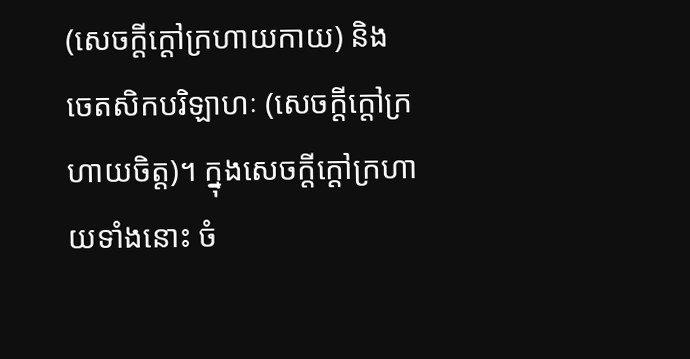(សេចក្ដីក្ដៅក្រហាយកាយ) និង ចេតសិកបរិឡាហៈ (សេចក្ដីក្ដៅក្រហាយចិត្ត)។ ក្នុងសេចក្ដីក្ដៅក្រហាយទាំងនោះ ចំ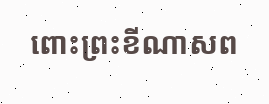ពោះព្រះខីណាសព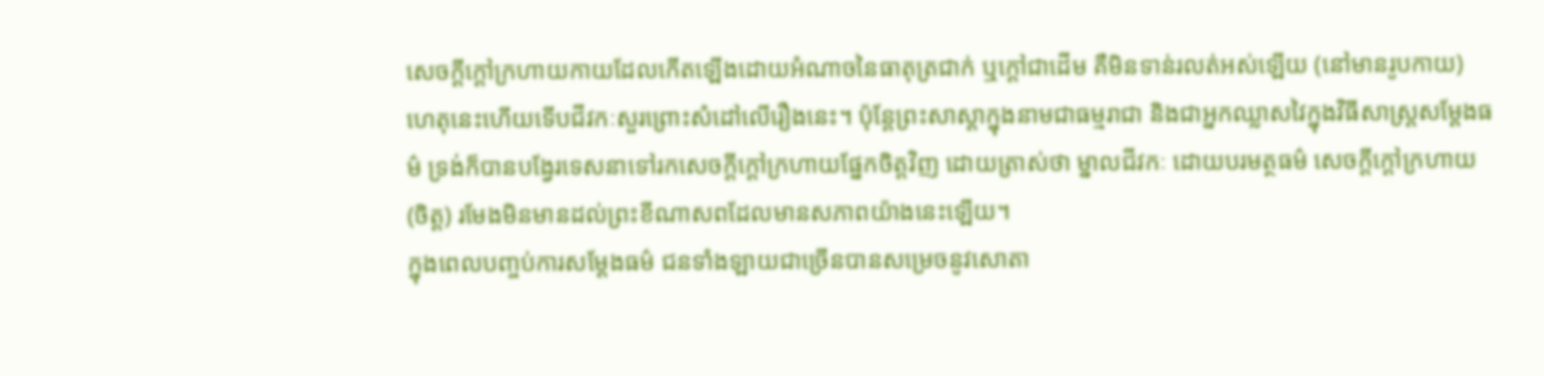សេចក្ដីក្ដៅក្រហាយកាយដែលកើតឡើងដោយអំណាចនៃធាតុត្រជាក់ ឬក្ដៅជាដើម គឺមិនទាន់រលត់អស់ឡើយ (នៅមានរូបកាយ) ហេតុនេះហើយទើបជីវកៈសួរព្រោះសំដៅលើរឿងនេះ។ ប៉ុន្តែព្រះសាស្តាក្នុងនាមជាធម្មរាជា និងជាអ្នកឈ្លាសវៃក្នុងវិធីសាស្ត្រសម្ដែងធម៌ ទ្រង់ក៏បានបង្វែរទេសនាទៅរកសេចក្ដីក្ដៅក្រហាយផ្នែកចិត្តវិញ ដោយត្រាស់ថា ម្នាលជីវកៈ ដោយបរមត្ថធម៌ សេចក្ដីក្ដៅក្រហាយ (ចិត្ត) រមែងមិនមានដល់ព្រះខីណាសពដែលមានសភាពយ៉ាងនេះឡើយ។
ក្នុងពេលបញ្ចប់ការសម្ដែងធម៌ ជនទាំងឡាយជាច្រើនបានសម្រេចនូវសោតា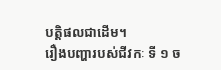បត្តិផលជាដើម។
រឿងបញ្ហារបស់ជីវកៈ ទី ១ ច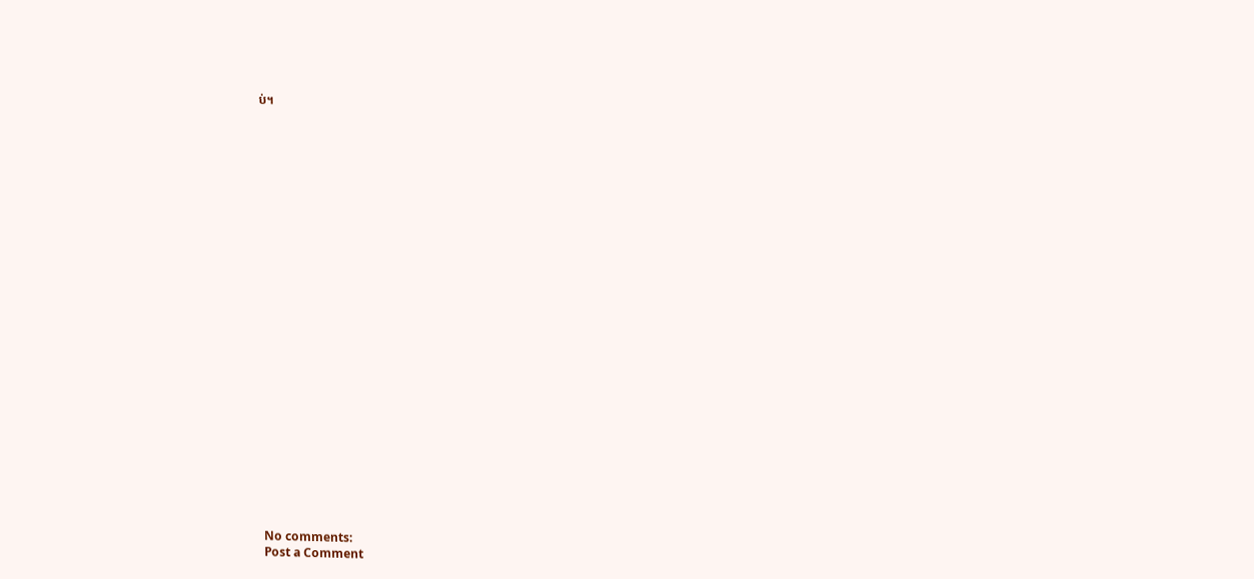ប់។



























No comments:
Post a Comment